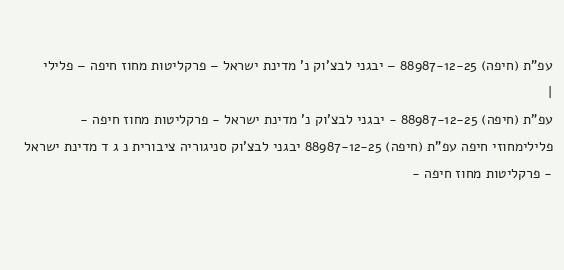עפ"ת (חיפה) 88987-12-25 – יבגני לבצ'וק נ' מדינת ישראל – פרקליטות מחוז חיפה – פלילי
|
עפ"ת (חיפה) 88987-12-25 - יבגני לבצ'וק נ' מדינת ישראל - פרקליטות מחוז חיפה - פלילימחוזי חיפה עפ"ת (חיפה) 88987-12-25 יבגני לבצ'וק סניגוריה ציבורית נ ג ד מדינת ישראל - פרקליטות מחוז חיפה -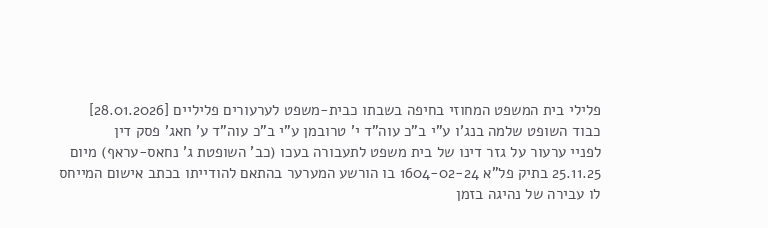פלילי בית המשפט המחוזי בחיפה בשבתו כבית-משפט לערעורים פליליים [28.01.2026] כבוד השופט שלמה בנג'ו ע"י ב"כ עוה"ד י' טרובמן ע"י ב"כ עוה"ד ע' חאג' פסק דין
לפניי ערעור על גזר דינו של בית משפט לתעבורה בעכו (כב' השופטת ג' נחאס-עראף) מיום 25.11.25 בתיק פל"א 1604-02-24 בו הורשע המערער בהתאם להודייתו בכתב אישום המייחס לו עבירה של נהיגה בזמן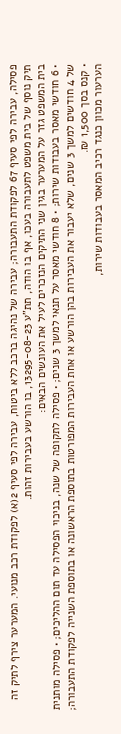פסילה, עבירה לפי סעיף 67 לפקודת התעבורה; עבירה של נהיגה ברכב ללא ביטוח, עבירה לפי סעיף 2(א) לפקודת רכב מנועי. המערער צירף לתיק זה תיק נוסף של בית משפט לתעבורה בעכו, אף בו הודה, תת"ע 13295-08-23, בו הורשע בעבירות זהות.
בית המשפט גזר על המערער בגין שני התיקים הנזכרים לעיל את העונשים הבאים:
• 6 חודשי מאסר בעבודות שירות; • 8 חודשי מאסר על תנאי למשך 3 שנים; • פסילה לתקופה של שנה, בניכוי הפסילה עד תום ההליכים; • פסילה מותנית של 4 חודשים למשך 3 שנים, שלא יעבור את העבירות בהן הורשע או אחת העבירות המפורטות בתוספת הראשונה או בתוספת השנייה לפקודת התעבורה; • קנס בסך 1,500 ₪.
הערעור מכוון כנגד רכיב המאסר בעבודות שירות,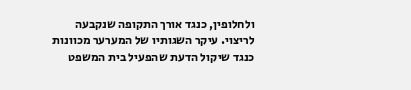ולחלופין, כנגד אורך התקופה שנקבעה לריצוי. עיקר השגותיו של המערער מכוונות כנגד שיקול הדעת שהפעיל בית המשפט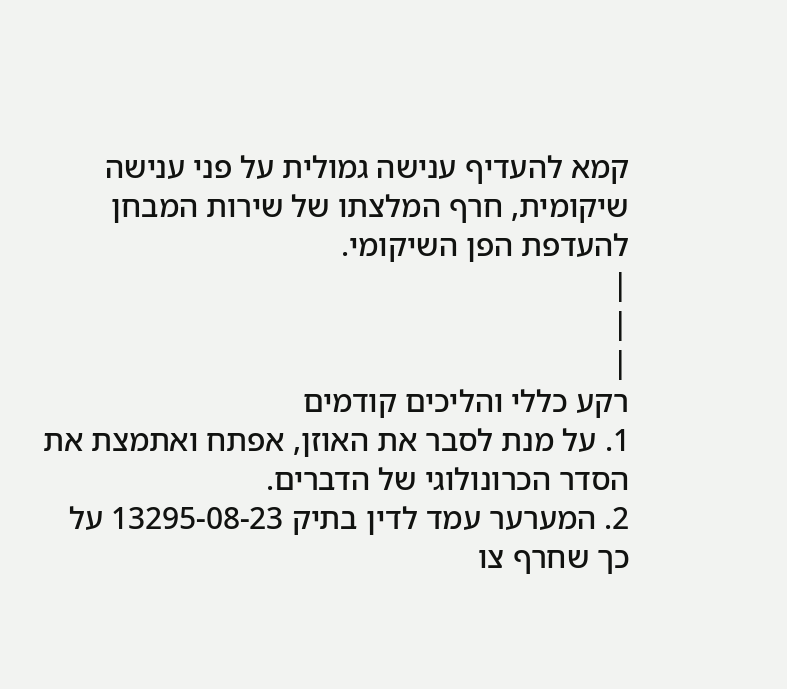קמא להעדיף ענישה גמולית על פני ענישה שיקומית, חרף המלצתו של שירות המבחן להעדפת הפן השיקומי.
|
|
|
רקע כללי והליכים קודמים
1. על מנת לסבר את האוזן, אפתח ואתמצת את הסדר הכרונולוגי של הדברים.
2. המערער עמד לדין בתיק 13295-08-23 על כך שחרף צו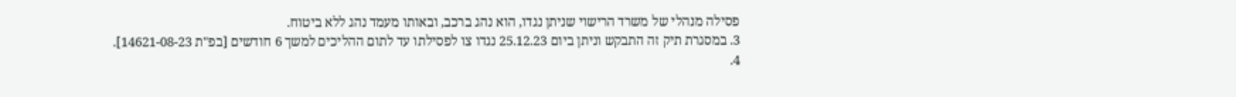פסילה מנהלי של משרד הרישוי שניתן נגדו, הוא נהג ברכב, ובאותו מעמד נהג ללא ביטוח.
3. במסגרת תיק זה התבקש וניתן ביום 25.12.23 נגדו צו לפסילתו עד לתום ההליכים למשך 6 חודשים [בפ"ת 14621-08-23].
4.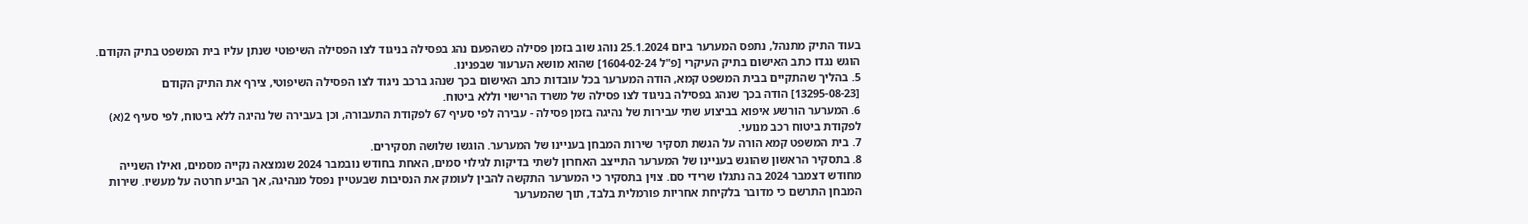בעוד התיק מתנהל, נתפס המערער ביום 25.1.2024 נוהג שוב בזמן פסילה כשהפעם נהג בפסילה בניגוד לצו הפסילה השיפוטי שנתן עליו בית המשפט בתיק הקודם. הוגש נגדו כתב האישום בתיק העיקרי [פ"ל 1604-02-24] שהוא מושא הערעור שבפנינו.
5. בהליך שהתקיים בבית המשפט קמא, הודה המערער בכל עובדות כתב האישום בכך שנהג ברכב ניגוד לצו הפסילה השיפוטי, צירף את התיק הקודם [13295-08-23] הודה בכך שנהג בפסילה בניגוד לצו פסילה של משרד הרישוי וללא ביטוח.
6. המערער הורשע איפוא בביצוע שתי עבירות של נהיגה בזמן פסילה - עבירה לפי סעיף 67 לפקודת התעבורה, וכן בעבירה של נהיגה ללא ביטוח, לפי סעיף 2(א) לפקודת ביטוח רכב מנועי.
7. בית המשפט קמא הורה על הגשת תסקיר שירות המבחן בעניינו של המערער. הוגשו שלושה תסקירים.
8. בתסקיר הראשון שהוגש בעניינו של המערער התייצב האחרון לשתי בדיקות לגילוי סמים, האחת בחודש נובמבר 2024 שנמצאה נקייה מסמים, ואילו השנייה מחודש דצמבר 2024 בה נתגלו שרידי סם. צוין בתסקיר כי המערער התקשה להבין לעומק את הנסיבות שבעטיין נפסל מנהיגה, אך הביע חרטה על מעשיו. שירות המבחן התרשם כי מדובר בלקיחת אחריות פורמלית בלבד, תוך שהמערער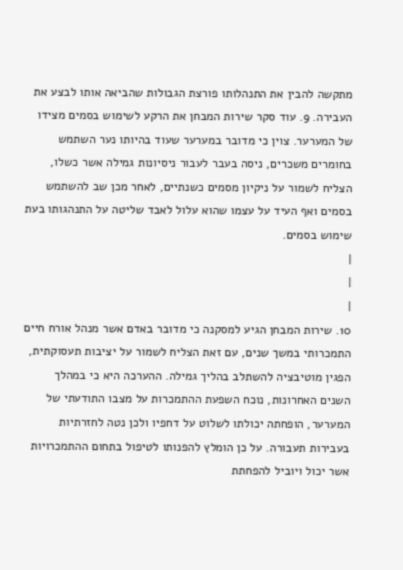מתקשה להבין את התנהלותו פורצת הגבולות שהביאה אותו לבצע את העבירה. 9. עוד סקר שירות המבחן את הרקע לשימוש בסמים מצידו של המערער. צוין כי מדובר במערער שעוד בהיותו נער השתמש בחומרים משכרים, ניסה בעבר לעבור ניסיונות גמילה אשר כשלו, הצליח לשמור על ניקיון מסמים כשנתיים, לאחר מכן שב להשתמש בסמים ואף העיד על עצמו שהוא עלול לאבד שליטה על התנהגותו בעת שימוש בסמים.
|
|
|
10. שירות המבחן הגיע למסקנה כי מדובר באדם אשר מנהל אורח חיים התמכרותי במשך שנים, עם זאת הצליח לשמור על יציבות תעסוקתית, הפגין מוטיבציה להשתלב בהליך גמילה. ההערכה היא כי במהלך השנים האחרונות, נוכח השפעת ההתמכרות על מצבו התודעתי של המערער, הופחתה יכולתו לשלוט על דחפיו ולכן נטה לחזרתיות בעבירות תעבורה. על כן הומלץ להפנותו לטיפול בתחום ההתמכרויות אשר יכול ויוביל להפחתת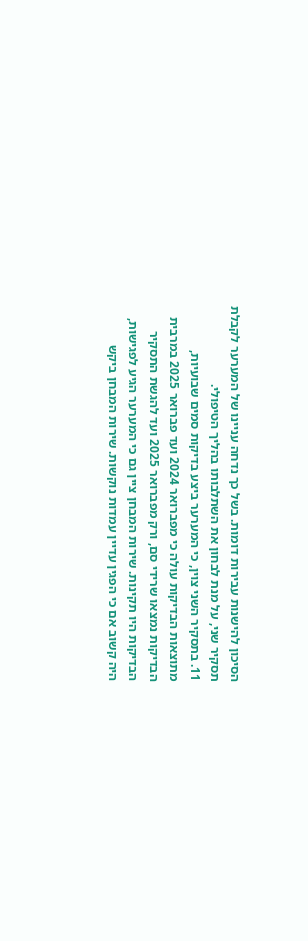הסיכון להישנות עבירות דומות. בשל כך נדחה עניינו של המערער לקבלת תסקיר שני, על מנת לבחון את השתלבותו בהליך הטיפולי.
11. בתסקיר השני צוין, כי המערער ביצע בדיקות סמים שבועיות, מתוצאות הבדיקות עולה כי מפברואר 2024 ועד פברואר 2025 במרבית הבדיקות נמצאו שרידי סם, ורק מפברואר 2025 ועד להגשת התסקיר הבדיקות היו תקינות. שירות המבחן ציין גם כי המערער הגיע לפגישות, היה קשוב אם כי הפגין עדיין עמדות נוקשות. שירות המבחן ביקש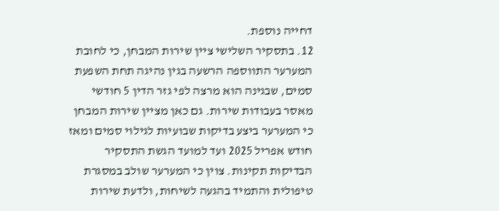דחייה נוספת.
12. בתסקיר השלישי ציין שירות המבחן, כי לחובת המערער התווספה הרשעה בגין נהיגה תחת השפעת סמים, שבגינה הוא מרצה לפי גזר הדין 5 חודשי מאסר בעבודות שירות. גם כאן מציין שירות המבחן כי המערער ביצע בדיקות שבועיות לגילוי סמים ומאז חודש אפריל 2025 ועד למועד הגשת התסקיר הבדיקות תקינות. צוין כי המערער שולב במסגרת טיפולית והתמיד בהגעה לשיחות, ולדעת שירות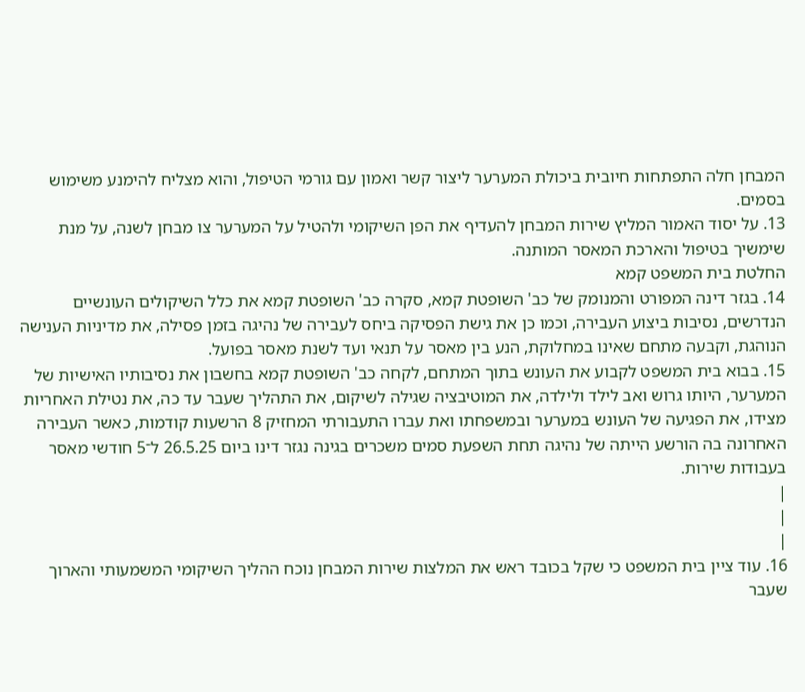המבחן חלה התפתחות חיובית ביכולת המערער ליצור קשר ואמון עם גורמי הטיפול, והוא מצליח להימנע משימוש בסמים.
13. על יסוד האמור המליץ שירות המבחן להעדיף את הפן השיקומי ולהטיל על המערער צו מבחן לשנה, על מנת שימשיך בטיפול והארכת המאסר המותנה.
החלטת בית המשפט קמא
14. בגזר דינה המפורט והמנומק של כב' השופטת קמא, סקרה כב' השופטת קמא את כלל השיקולים העונשיים הנדרשים, נסיבות ביצוע העבירה, וכמו כן את גישת הפסיקה ביחס לעבירה של נהיגה בזמן פסילה, את מדיניות הענישה הנוהגת, וקבעה מתחם שאינו במחלוקת, הנע בין מאסר על תנאי ועד לשנת מאסר בפועל.
15. בבוא בית המשפט לקבוע את העונש בתוך המתחם, לקחה כב' השופטת קמא בחשבון את נסיבותיו האישיות של המערער, היותו גרוש ואב לילד ולילדה, את המוטיבציה שגילה לשיקום, את התהליך שעבר עד כה, את נטילת האחריות מצידו, את הפגיעה של העונש במערער ובמשפחתו ואת עברו התעבורתי המחזיק 8 הרשעות קודמות, כאשר העבירה האחרונה בה הורשע הייתה של נהיגה תחת השפעת סמים משכרים בגינה נגזר דינו ביום 26.5.25 ל־5 חודשי מאסר בעבודות שירות.
|
|
|
16. עוד ציין בית המשפט כי שקל בכובד ראש את המלצות שירות המבחן נוכח ההליך השיקומי המשמעותי והארוך שעבר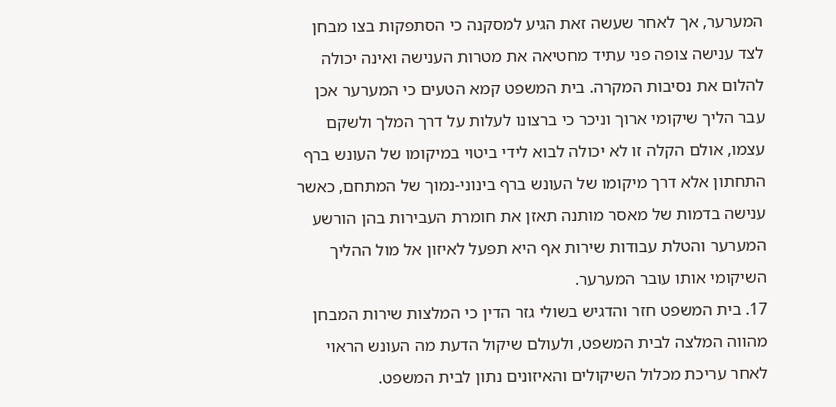המערער, אך לאחר שעשה זאת הגיע למסקנה כי הסתפקות בצו מבחן לצד ענישה צופה פני עתיד מחטיאה את מטרות הענישה ואינה יכולה להלום את נסיבות המקרה. בית המשפט קמא הטעים כי המערער אכן עבר הליך שיקומי ארוך וניכר כי ברצונו לעלות על דרך המלך ולשקם עצמו, אולם הקלה זו לא יכולה לבוא לידי ביטוי במיקומו של העונש ברף התחתון אלא דרך מיקומו של העונש ברף בינוני-נמוך של המתחם, כאשר ענישה בדמות של מאסר מותנה תאזן את חומרת העבירות בהן הורשע המערער והטלת עבודות שירות אף היא תפעל לאיזון אל מול ההליך השיקומי אותו עובר המערער.
17. בית המשפט חזר והדגיש בשולי גזר הדין כי המלצות שירות המבחן מהווה המלצה לבית המשפט, ולעולם שיקול הדעת מה העונש הראוי לאחר עריכת מכלול השיקולים והאיזונים נתון לבית המשפט.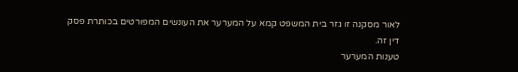לאור מסקנה זו גזר בית המשפט קמא על המערער את העונשים המפורטים בכותרת פסק דין זה.
טענות המערער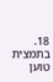18. בתמצית טוען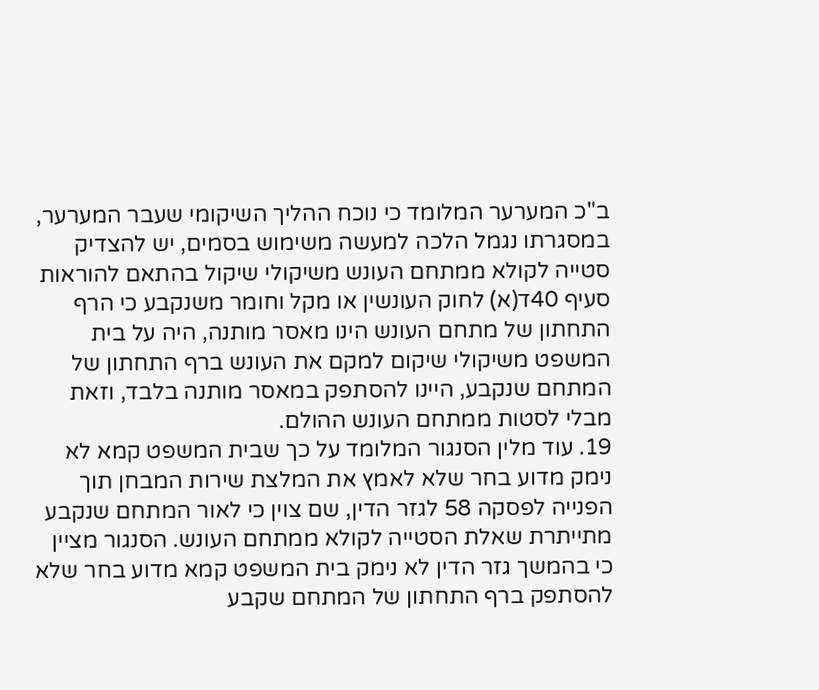ב"כ המערער המלומד כי נוכח ההליך השיקומי שעבר המערער, במסגרתו נגמל הלכה למעשה משימוש בסמים, יש להצדיק סטייה לקולא ממתחם העונש משיקולי שיקול בהתאם להוראות סעיף 40ד(א) לחוק העונשין או מקל וחומר משנקבע כי הרף התחתון של מתחם העונש הינו מאסר מותנה, היה על בית המשפט משיקולי שיקום למקם את העונש ברף התחתון של המתחם שנקבע, היינו להסתפק במאסר מותנה בלבד, וזאת מבלי לסטות ממתחם העונש ההולם.
19. עוד מלין הסנגור המלומד על כך שבית המשפט קמא לא נימק מדוע בחר שלא לאמץ את המלצת שירות המבחן תוך הפנייה לפסקה 58 לגזר הדין, שם צוין כי לאור המתחם שנקבע מתייתרת שאלת הסטייה לקולא ממתחם העונש. הסנגור מציין כי בהמשך גזר הדין לא נימק בית המשפט קמא מדוע בחר שלא להסתפק ברף התחתון של המתחם שקבע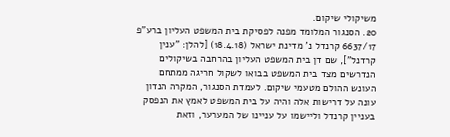משיקולי שיקום.
20. הסנגור המלומד מפנה לפסיקת בית המשפט העליון ברע"פ 6637/17 קרנדל נ' מדינת ישראל (18.4.18) [להלן: "ענין קרדנל"], שם דן בית המשפט העליון בהרחבה בשיקולים הנדרשים מצד בית המשפט בבואו לשקול חריגה ממתחם העונש ההולם מטעמי שיקום. לעמדת הסנגור, המקרה הנדון עונה על דרישות אלה והיה על בית המשפט לאמץ את הנפסק בעניין קרנדל וליישמו על עניינו של המערער, וזאת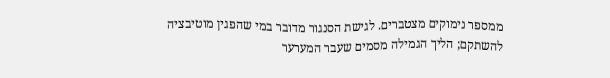ממספר נימוקים מצטברים. לגישת הסנגור מדובר במי שהפגין מוטיבציה להשתקם; הליך הגמילה מסמים שעבר המערער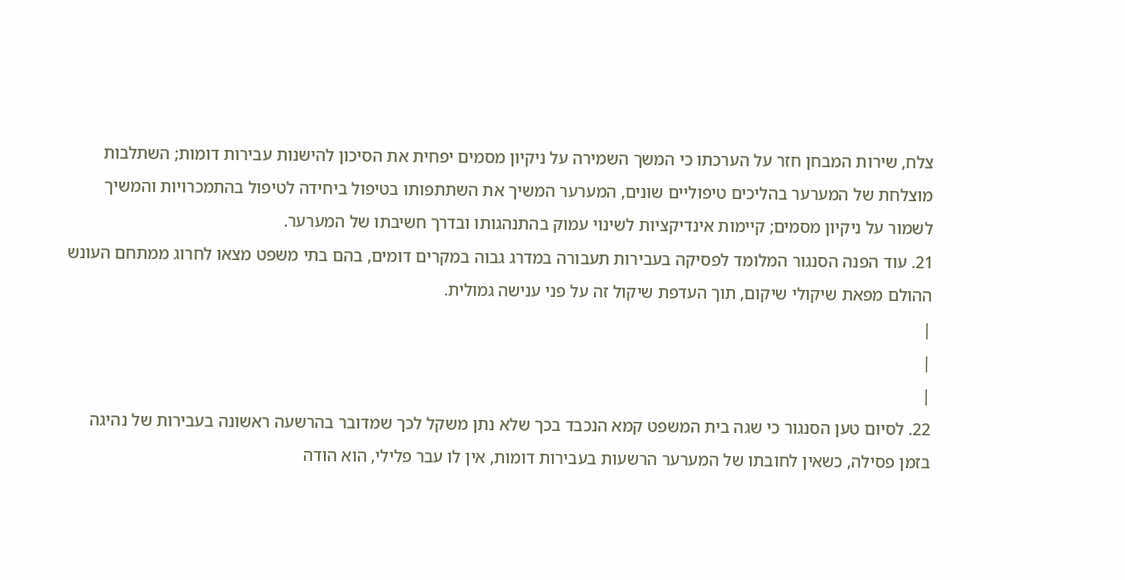צלח, שירות המבחן חזר על הערכתו כי המשך השמירה על ניקיון מסמים יפחית את הסיכון להישנות עבירות דומות; השתלבות מוצלחת של המערער בהליכים טיפוליים שונים, המערער המשיך את השתתפותו בטיפול ביחידה לטיפול בהתמכרויות והמשיך לשמור על ניקיון מסמים; קיימות אינדיקציות לשינוי עמוק בהתנהגותו ובדרך חשיבתו של המערער.
21. עוד הפנה הסנגור המלומד לפסיקה בעבירות תעבורה במדרג גבוה במקרים דומים, בהם בתי משפט מצאו לחרוג ממתחם העונש ההולם מפאת שיקולי שיקום, תוך העדפת שיקול זה על פני ענישה גמולית.
|
|
|
22. לסיום טען הסנגור כי שגה בית המשפט קמא הנכבד בכך שלא נתן משקל לכך שמדובר בהרשעה ראשונה בעבירות של נהיגה בזמן פסילה, כשאין לחובתו של המערער הרשעות בעבירות דומות, אין לו עבר פלילי, הוא הודה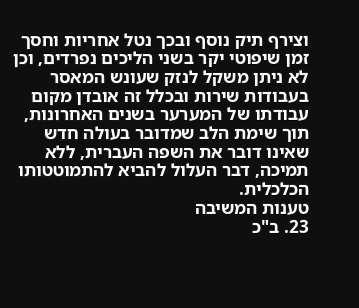וצירף תיק נוסף ובכך נטל אחריות וחסך זמן שיפוטי יקר בשני הליכים נפרדים, וכן לא ניתן משקל לנזק שעונש המאסר בעבודות שירות ובכלל זה אובדן מקום עבודתו של המערער בשנים האחרונות, תוך שימת הלב שמדובר בעולה חדש שאינו דובר את השפה העברית, ללא תמיכה, דבר העלול להביא להתמוטטותו הכלכלית.
טענות המשיבה
23. ב"כ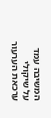המשיבה עמד על שיקולי ערכאת הערעור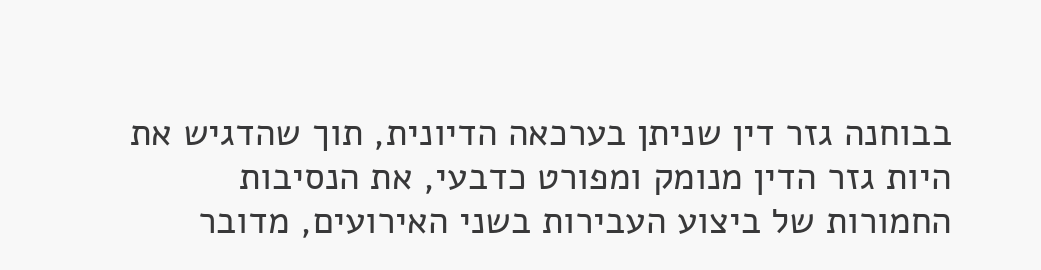בבוחנה גזר דין שניתן בערכאה הדיונית, תוך שהדגיש את היות גזר הדין מנומק ומפורט כדבעי, את הנסיבות החמורות של ביצוע העבירות בשני האירועים, מדובר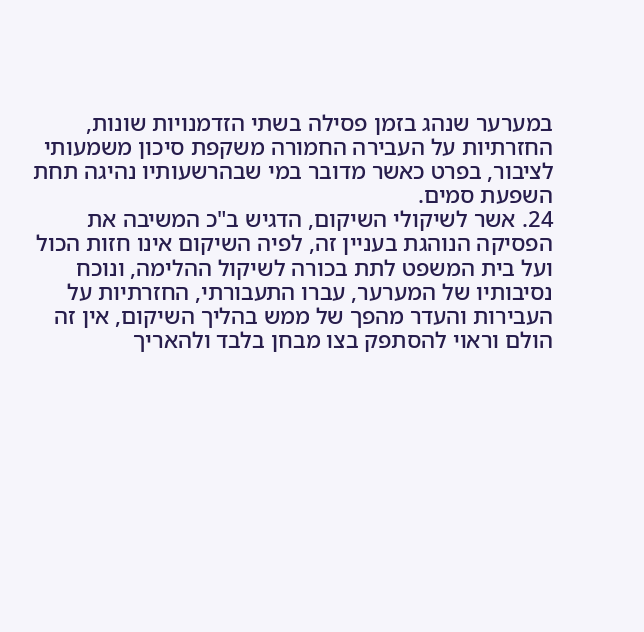במערער שנהג בזמן פסילה בשתי הזדמנויות שונות, החזרתיות על העבירה החמורה משקפת סיכון משמעותי לציבור, בפרט כאשר מדובר במי שבהרשעותיו נהיגה תחת השפעת סמים.
24. אשר לשיקולי השיקום, הדגיש ב"כ המשיבה את הפסיקה הנוהגת בעניין זה, לפיה השיקום אינו חזות הכול ועל בית המשפט לתת בכורה לשיקול ההלימה, ונוכח נסיבותיו של המערער, עברו התעבורתי, החזרתיות על העבירות והעדר מהפך של ממש בהליך השיקום, אין זה הולם וראוי להסתפק בצו מבחן בלבד ולהאריך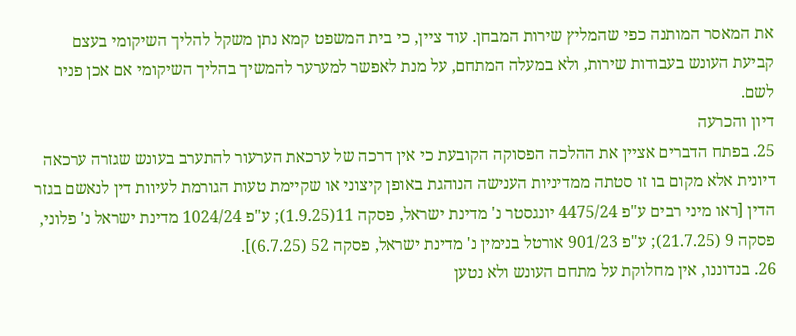את המאסר המותנה כפי שהמליץ שירות המבחן. עוד ציין, כי בית המשפט קמא נתן משקל להליך השיקומי בעצם קביעת העונש בעבודות שירות, ולא במעלה המתחם, על מנת לאפשר למערער להמשיך בהליך השיקומי אם אכן פניו לשם.
דיון והכרעה
25. בפתח הדברים אציין את ההלכה הפסוקה הקובעת כי אין דרכה של ערכאת הערעור להתערב בעונש שגזרה ערכאה דיונית אלא מקום בו זו סטתה ממדיניות הענישה הנוהגת באופן קיצוני או שקיימת טעות הגורמת לעיוות דין לנאשם בגזר הדין [ראו מיני רבים ע"פ 4475/24 יונגסטר נ' מדינת ישראל, פסקה 11(1.9.25); ע"פ 1024/24 מדינת ישראל נ' פלוני, פסקה 9 (21.7.25); ע"פ 901/23 אורטל בנימין נ' מדינת ישראל, פסקה 52 (6.7.25)].
26. בנדוננו, אין מחלוקת על מתחם העונש ולא נטען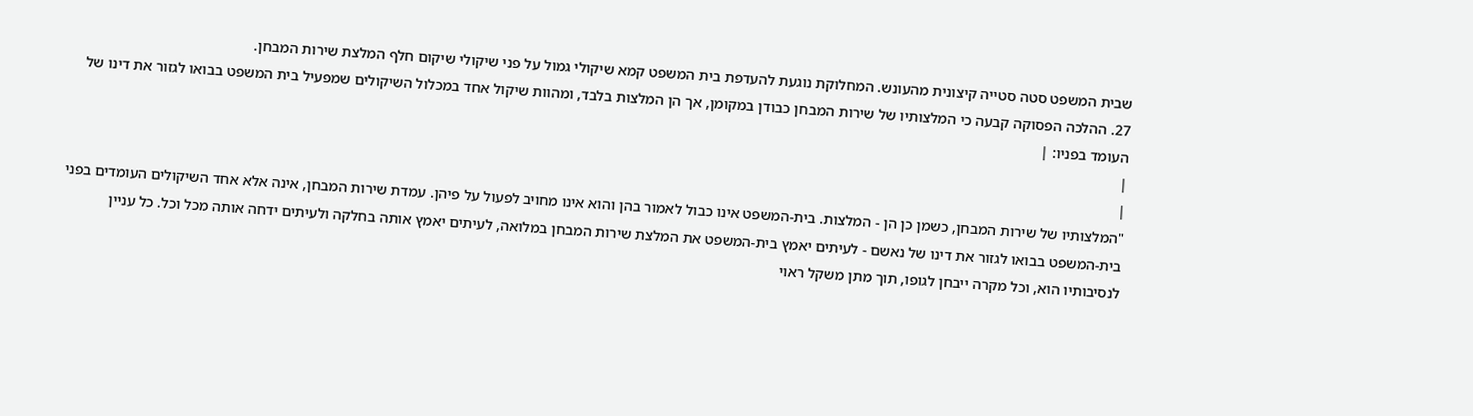שבית המשפט סטה סטייה קיצונית מהעונש. המחלוקת נוגעת להעדפת בית המשפט קמא שיקולי גמול על פני שיקולי שיקום חלף המלצת שירות המבחן.
27. ההלכה הפסוקה קבעה כי המלצותיו של שירות המבחן כבודן במקומן, אך הן המלצות בלבד, ומהוות שיקול אחד במכלול השיקולים שמפעיל בית המשפט בבואו לגזור את דינו של העומד בפניו: |
|
|
"המלצותיו של שירות המבחן, כשמן כן הן - המלצות. בית-המשפט אינו כבול לאמור בהן והוא אינו מחויב לפעול על פיהן. עמדת שירות המבחן, אינה אלא אחד השיקולים העומדים בפני בית-המשפט בבואו לגזור את דינו של נאשם - לעיתים יאמץ בית-המשפט את המלצת שירות המבחן במלואה, לעיתים יאמץ אותה בחלקה ולעיתים ידחה אותה מכל וכל. כל עניין לנסיבותיו הוא, וכל מקרה ייבחן לגופו, תוך מתן משקל ראוי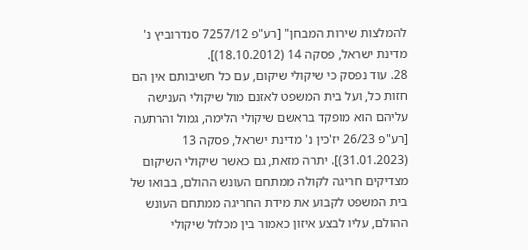להמלצות שירות המבחן" [רע"פ 7257/12 סנדרוביץ נ' מדינת ישראל, פסקה 14 (18.10.2012)].
28. עוד נפסק כי שיקולי שיקום, עם כל חשיבותם אין הם חזות כל, ועל בית המשפט לאזנם מול שיקולי הענישה עליהם הוא מופקד בראשם שיקולי הלימה, גמול והרתעה [רע"פ 26/23 יז'כין נ' מדינת ישראל, פסקה 13 (31.01.2023)]. יתרה מזאת, גם כאשר שיקולי השיקום מצדיקים חריגה לקולה ממתחם העונש ההולם, בבואו של בית המשפט לקבוע את מידת החריגה ממתחם העונש ההולם, עליו לבצע איזון כאמור בין מכלול שיקולי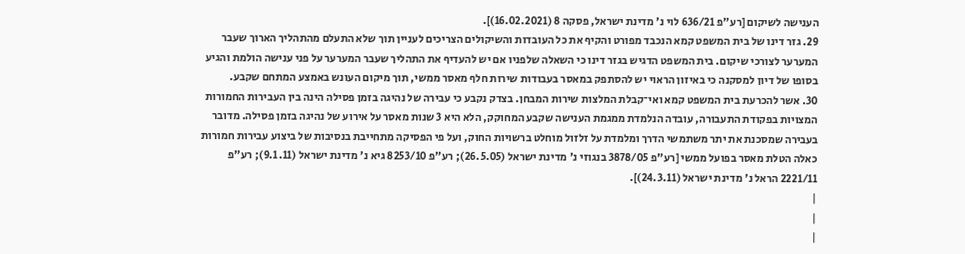הענישה לשיקום [רע"פ 636/21 לוי נ' מדינת ישראל, פסקה 8 (16.02.2021)].
29. גזר דינו של בית המשפט קמא הנכבד מפורט והקיף את כל העובדות והשיקולים הצריכים לעניין תוך שלא התעלם מהתהליך הארוך שעבר המערער לצורכי שיקום. בית המשפט הדגיש בגזר דינו כי השאלה שלפניו אם יש להעדיף את התהליך שעבר המערער על פני ענישה הולמת והגיע בסופו של דיון למסקנה כי באיזון הראוי יש להסתפק במאסר בעבודות שירות חלף מאסר ממשי, תוך מיקום העונש באמצע המתחם שקבע.
30. אשר להכרעת בית המשפט קמא ואי־קבלת המלצות שירות המבחן. בצדק נקבע כי עבירה של נהיגה בזמן פסילה הינה בין העבירות החמורות המצויות בפקודת התעבורה, עובדה הנלמדת ממגמת הענישה שקבע המחוקק, הלא היא 3 שנות מאסר על אירוע של נהיגה בזמן פסילה. מדובר בעבירה שמסכנת את יתר משתמשי הדרך ומלמדת על זלזול מוחלט ברשויות החוק, ועל פי הפסיקה מתחייבת בנסיבות של ביצוע עבירות חמורות כאלה הטלת מאסר בפועל ממשי [רע"פ 3878/05 בנגוזי נ' מדינת ישראל (26.5.05); רע"פ 8253/10 גיא נ' מדינת ישראל (9.1.11); רע"פ 2221/11 הראל נ' מדינת ישראל (24.3.11)].
|
|
|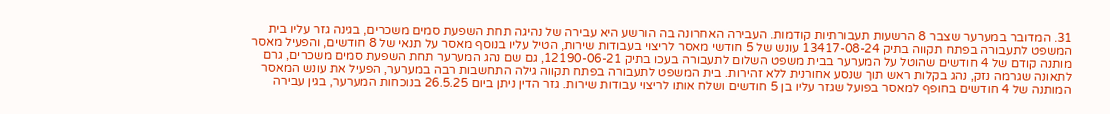31. המדובר במערער שצבר 8 הרשעות תעבורתיות קודמות. העבירה האחרונה בה הורשע היא עבירה של נהיגה תחת השפעת סמים משכרים, בגינה גזר עליו בית המשפט לתעבורה בפתח תקווה בתיק 13417-08-24 עונש של 5 חודשי מאסר לריצוי בעבודות שירות, הטיל עליו בנוסף מאסר על תנאי של 8 חודשים, והפעיל מאסר מותנה קודם של 4 חודשים שהוטל על המערער בבית משפט השלום לתעבורה בעכו בתיק 12190-06-21, גם שם נהג המערער תחת השפעת סמים משכרים, גרם לתאונה שגרמה נזק, נהג בקלות ראש תוך שנסע אחורנית ללא זהירות. בית המשפט לתעבורה בפתח תקווה גילה התחשבות רבה במערער, הפעיל את עונש המאסר המותנה של 4 חודשים בחופף למאסר בפועל שגזר עליו בן 5 חודשים ושלח אותו לריצוי עבודות שירות. גזר הדין ניתן ביום 26.5.25 בנוכחות המערער, בגין עבירה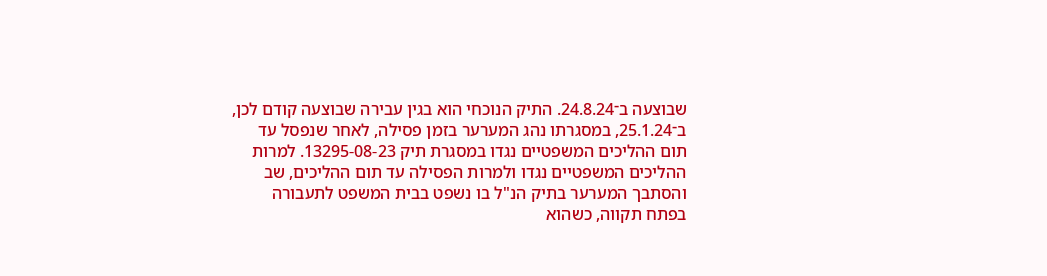שבוצעה ב־24.8.24. התיק הנוכחי הוא בגין עבירה שבוצעה קודם לכן, ב־25.1.24, במסגרתו נהג המערער בזמן פסילה, לאחר שנפסל עד תום ההליכים המשפטיים נגדו במסגרת תיק 13295-08-23. למרות ההליכים המשפטיים נגדו ולמרות הפסילה עד תום ההליכים, שב והסתבך המערער בתיק הנ"ל בו נשפט בבית המשפט לתעבורה בפתח תקווה, כשהוא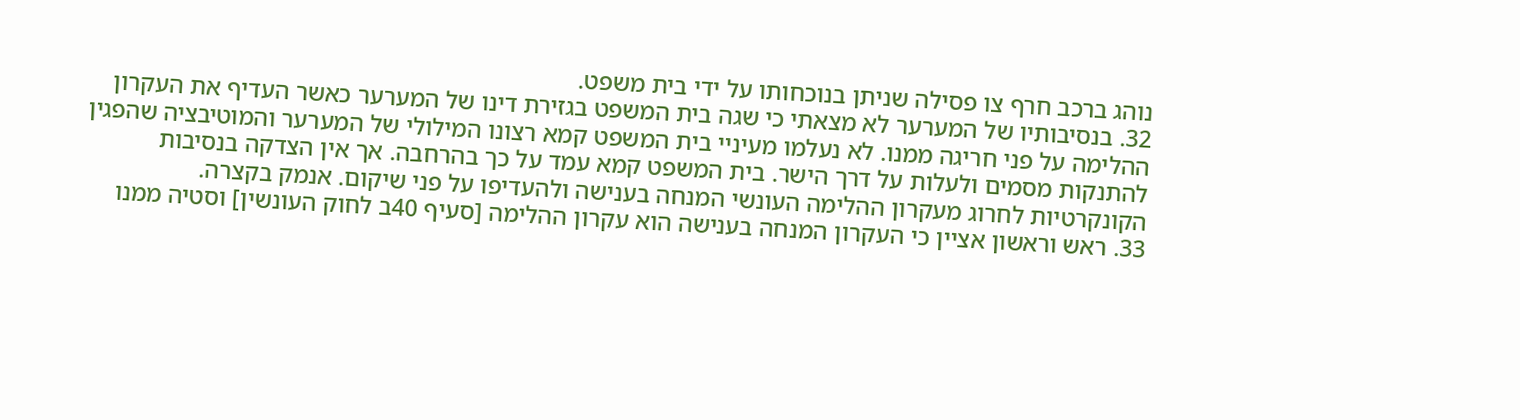נוהג ברכב חרף צו פסילה שניתן בנוכחותו על ידי בית משפט.
32. בנסיבותיו של המערער לא מצאתי כי שגה בית המשפט בגזירת דינו של המערער כאשר העדיף את העקרון ההלימה על פני חריגה ממנו. לא נעלמו מעיניי בית המשפט קמא רצונו המילולי של המערער והמוטיבציה שהפגין להתנקות מסמים ולעלות על דרך הישר. בית המשפט קמא עמד על כך בהרחבה. אך אין הצדקה בנסיבות הקונקרטיות לחרוג מעקרון ההלימה העונשי המנחה בענישה ולהעדיפו על פני שיקום. אנמק בקצרה.
33. ראש וראשון אציין כי העקרון המנחה בענישה הוא עקרון ההלימה [סעיף 40ב לחוק העונשין] וסטיה ממנו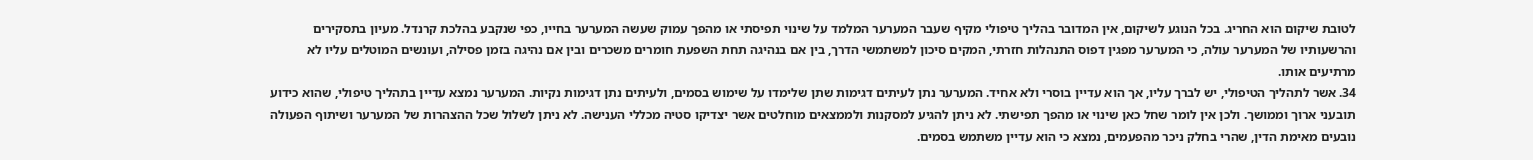לטובת שיקום הוא החריג. בכל הנוגע לשיקום, אין המדובר בהליך טיפולי מקיף שעבר המערער המלמד על שינוי תפיסתי או מהפך עמוק שעשה המערער בחייו, כפי שנקבע בהלכת קרנדל. מעיון בתסקירים והרשעותיו של המערער עולה, כי המערער מפגין דפוס התנהלות חזרתי, המקים סיכון למשתמשי הדרך, בין אם בנהיגה תחת השפעת חומרים משכרים ובין אם נהיגה בזמן פסילה, ועונשים המוטלים עליו לא מרתיעים אותו.
34. אשר לתהליך הטיפולי, יש לברך עליו, אך הוא עדיין בוסרי ולא אחיד. המערער נתן לעיתים דגימות שתן שלימדו על שימוש בסמים, ולעיתים נתן דגימות נקיות. המערער נמצא עדיין בתהליך טיפולי, שהוא כידוע תובעני ארוך וממושך. ולכן אין לומר שחל כאן שינוי או מהפך תפישתי. לא ניתן להגיע למסקנות ולממצאים מוחלטים אשר יצדיקו סטיה מכללי הענישה. לא ניתן לשלול שכל ההצהרות של המערער ושיתוף הפעולה נובעים מאימת הדין, שהרי בחלק ניכר מהפעמים, נמצא כי הוא עדיין משתמש בסמים.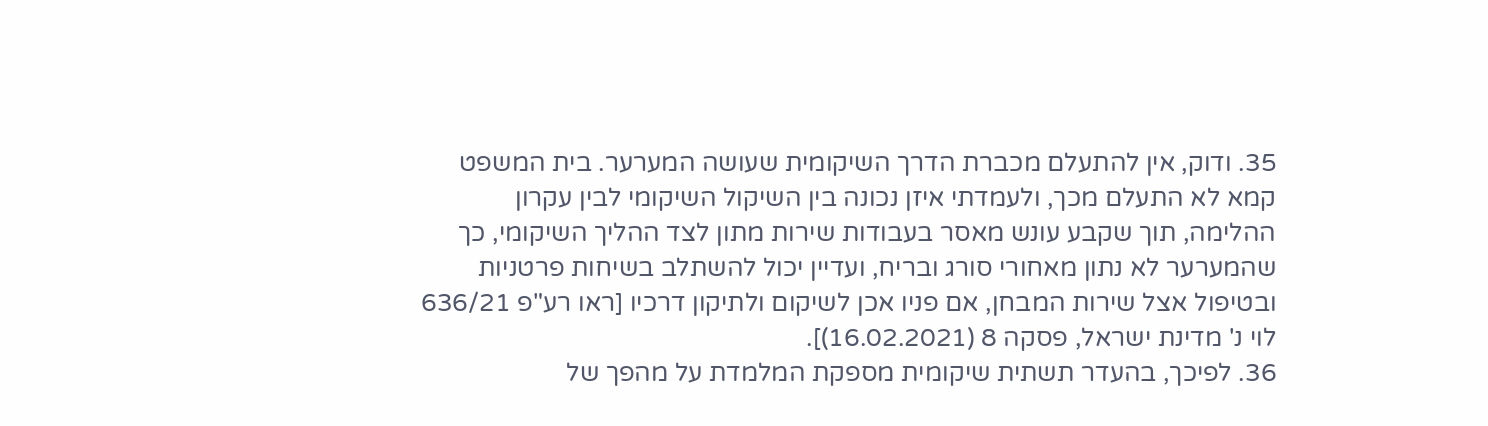35. ודוק, אין להתעלם מכברת הדרך השיקומית שעושה המערער. בית המשפט קמא לא התעלם מכך, ולעמדתי איזן נכונה בין השיקול השיקומי לבין עקרון ההלימה, תוך שקבע עונש מאסר בעבודות שירות מתון לצד ההליך השיקומי, כך שהמערער לא נתון מאחורי סורג ובריח, ועדיין יכול להשתלב בשיחות פרטניות ובטיפול אצל שירות המבחן, אם פניו אכן לשיקום ולתיקון דרכיו [ראו רע"פ 636/21 לוי נ' מדינת ישראל, פסקה 8 (16.02.2021)].
36. לפיכך, בהעדר תשתית שיקומית מספקת המלמדת על מהפך של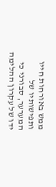ממש באורחות חייו ותפישותיו של המערער, סבורני כי ידו של עקרון ההלימה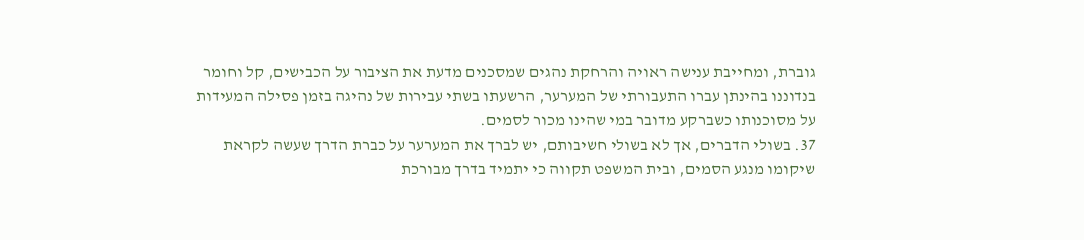גוברת, ומחייבת ענישה ראויה והרחקת נהגים שמסכנים מדעת את הציבור על הכבישים, קל וחומר בנדוננו בהינתן עברו התעבורתי של המערער, הרשעתו בשתי עבירות של נהיגה בזמן פסילה המעידות על מסוכנותו כשברקע מדובר במי שהינו מכור לסמים.
37. בשולי הדברים, אך לא בשולי חשיבותם, יש לברך את המערער על כברת הדרך שעשה לקראת שיקומו מנגע הסמים, ובית המשפט תקווה כי יתמיד בדרך מבורכת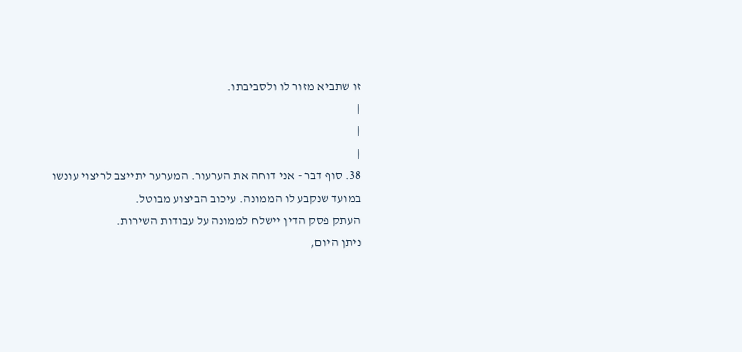זו שתביא מזור לו ולסביבתו.
|
|
|
38. סוף דבר - אני דוחה את הערעור. המערער יתייצב לריצוי עונשו במועד שנקבע לו הממונה. עיכוב הביצוע מבוטל.
העתק פסק הדין יישלח לממונה על עבודות השירות.
ניתן היום,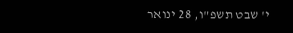י' שבט תשפ"ו, 28 ינואר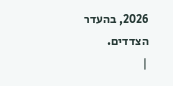2026, בהעדר הצדדים.
|